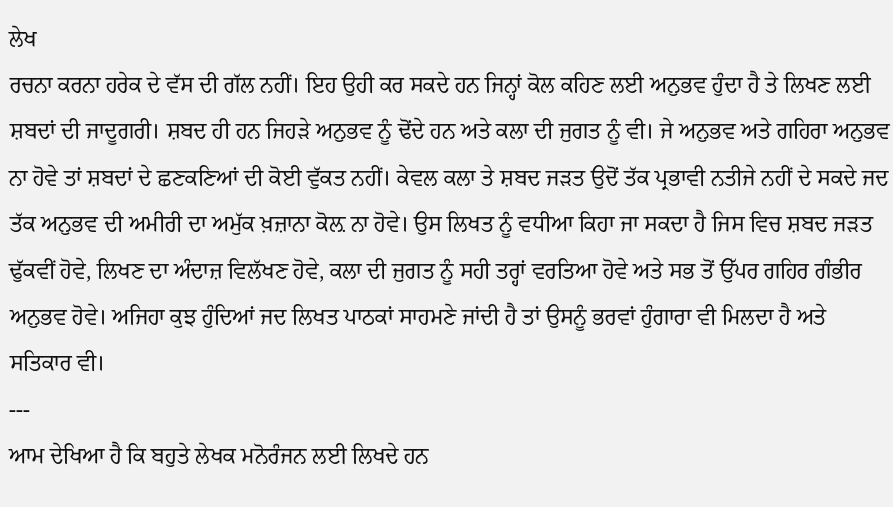ਲੇਖ
ਰਚਨਾ ਕਰਨਾ ਹਰੇਕ ਦੇ ਵੱਸ ਦੀ ਗੱਲ ਨਹੀਂ। ਇਹ ਉਹੀ ਕਰ ਸਕਦੇ ਹਨ ਜਿਨ੍ਹਾਂ ਕੋਲ ਕਹਿਣ ਲਈ ਅਨੁਭਵ ਹੁੰਦਾ ਹੈ ਤੇ ਲਿਖਣ ਲਈ ਸ਼ਬਦਾਂ ਦੀ ਜਾਦੂਗਰੀ। ਸ਼ਬਦ ਹੀ ਹਨ ਜਿਹੜੇ ਅਨੁਭਵ ਨੂੰ ਢੋਂਦੇ ਹਨ ਅਤੇ ਕਲਾ ਦੀ ਜੁਗਤ ਨੂੰ ਵੀ। ਜੇ ਅਨੁਭਵ ਅਤੇ ਗਹਿਰਾ ਅਨੁਭਵ ਨਾ ਹੋਵੇ ਤਾਂ ਸ਼ਬਦਾਂ ਦੇ ਛਣਕਣਿਆਂ ਦੀ ਕੋਈ ਵੁੱਕਤ ਨਹੀਂ। ਕੇਵਲ ਕਲਾ ਤੇ ਸ਼ਬਦ ਜੜਤ ਉਦੋਂ ਤੱਕ ਪ੍ਰਭਾਵੀ ਨਤੀਜੇ ਨਹੀਂ ਦੇ ਸਕਦੇ ਜਦ ਤੱਕ ਅਨੁਭਵ ਦੀ ਅਮੀਰੀ ਦਾ ਅਮੁੱਕ ਖ਼ਜ਼ਾਨਾ ਕੋਲ਼ ਨਾ ਹੋਵੇ। ਉਸ ਲਿਖਤ ਨੂੰ ਵਧੀਆ ਕਿਹਾ ਜਾ ਸਕਦਾ ਹੈ ਜਿਸ ਵਿਚ ਸ਼ਬਦ ਜੜਤ ਢੁੱਕਵੀਂ ਹੋਵੇ, ਲਿਖਣ ਦਾ ਅੰਦਾਜ਼ ਵਿਲੱਖਣ ਹੋਵੇ, ਕਲਾ ਦੀ ਜੁਗਤ ਨੂੰ ਸਹੀ ਤਰ੍ਹਾਂ ਵਰਤਿਆ ਹੋਵੇ ਅਤੇ ਸਭ ਤੋਂ ਉੱਪਰ ਗਹਿਰ ਗੰਭੀਰ ਅਨੁਭਵ ਹੋਵੇ। ਅਜਿਹਾ ਕੁਝ ਹੁੰਦਿਆਂ ਜਦ ਲਿਖਤ ਪਾਠਕਾਂ ਸਾਹਮਣੇ ਜਾਂਦੀ ਹੈ ਤਾਂ ਉਸਨੂੰ ਭਰਵਾਂ ਹੁੰਗਾਰਾ ਵੀ ਮਿਲਦਾ ਹੈ ਅਤੇ ਸਤਿਕਾਰ ਵੀ।
---
ਆਮ ਦੇਖਿਆ ਹੈ ਕਿ ਬਹੁਤੇ ਲੇਖਕ ਮਨੋਰੰਜਨ ਲਈ ਲਿਖਦੇ ਹਨ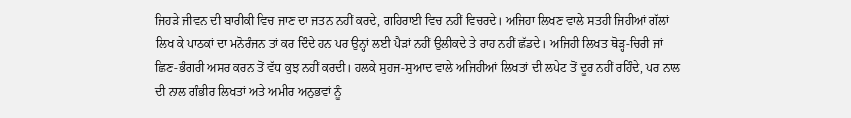ਜਿਹੜੇ ਜੀਵਨ ਦੀ ਬਾਰੀਕੀ ਵਿਚ ਜਾਣ ਦਾ ਜਤਨ ਨਹੀਂ ਕਰਦੇ, ਗਹਿਰਾਈ ਵਿਚ ਨਹੀਂ ਵਿਚਰਦੇ। ਅਜਿਹਾ ਲਿਖਣ ਵਾਲੇ ਸਤਹੀ ਜਿਹੀਆਂ ਗੱਲਾਂ ਲਿਖ ਕੇ ਪਾਠਕਾਂ ਦਾ ਮਨੋਰੰਜਨ ਤਾਂ ਕਰ ਦਿੰਦੇ ਹਨ ਪਰ ਉਨ੍ਹਾਂ ਲਈ ਪੈੜਾਂ ਨਹੀਂ ਉਲੀਕਦੇ ਤੇ ਰਾਹ ਨਹੀਂ ਛੱਡਦੇ। ਅਜਿਹੀ ਲਿਖਤ ਥੋੜ੍ਹ-ਚਿਰੀ ਜਾਂ ਛਿਣ-ਭੰਗਰੀ ਅਸਰ ਕਰਨ ਤੋਂ ਵੱਧ ਕੁਝ ਨਹੀਂ ਕਰਦੀ। ਹਲਕੇ ਸੁਹਜ-ਸੁਆਦ ਵਾਲੇ ਅਜਿਹੀਆਂ ਲਿਖਤਾਂ ਦੀ ਲਪੇਟ ਤੋਂ ਦੂਰ ਨਹੀਂ ਰਹਿੰਦੇ, ਪਰ ਨਾਲ ਦੀ ਨਾਲ ਗੰਭੀਰ ਲਿਖਤਾਂ ਅਤੇ ਅਮੀਰ ਅਨੁਭਵਾਂ ਨੂੰ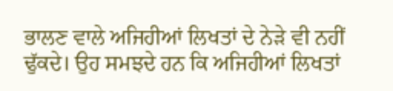ਭਾਲਣ ਵਾਲੇ ਅਜਿਹੀਆਂ ਲਿਖਤਾਂ ਦੇ ਨੇੜੇ ਵੀ ਨਹੀਂ ਢੁੱਕਦੇ। ਉਹ ਸਮਝਦੇ ਹਨ ਕਿ ਅਜਿਹੀਆਂ ਲਿਖਤਾਂ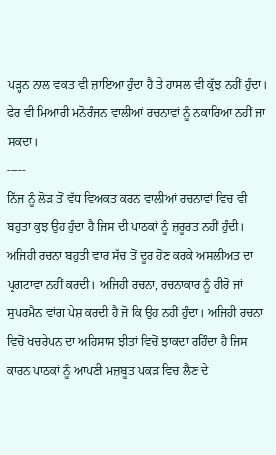ਪੜ੍ਹਨ ਨਾਲ ਵਕਤ ਵੀ ਜ਼ਾਇਆ ਹੁੰਦਾ ਹੈ ਤੇ ਹਾਸਲ ਵੀ ਕੁੱਝ ਨਹੀਂ ਹੁੰਦਾ। ਫੇਰ ਵੀ ਮਿਆਰੀ ਮਨੋਰੰਜਨ ਵਾਲੀਆਂ ਰਚਨਾਵਾਂ ਨੂੰ ਨਕਾਰਿਆ ਨਹੀਂ ਜਾ ਸਕਦਾ।
-----
ਨਿੱਜ ਨੂੰ ਲੋੜ ਤੋਂ ਵੱਧ ਵਿਅਕਤ ਕਰਨ ਵਾਲੀਆਂ ਰਚਨਾਵਾਂ ਵਿਚ ਵੀ ਬਹੁਤਾ ਕੁਝ ਉਹ ਹੁੰਦਾ ਹੈ ਜਿਸ ਦੀ ਪਾਠਕਾਂ ਨੂੰ ਜ਼ਰੂਰਤ ਨਹੀਂ ਹੁੰਦੀ। ਅਜਿਹੀ ਰਚਨਾ ਬਹੁਤੀ ਵਾਰ ਸੱਚ ਤੋਂ ਦੂਰ ਹੋਣ ਕਰਕੇ ਅਸਲੀਅਤ ਦਾ ਪ੍ਰਗਟਾਵਾ ਨਹੀਂ ਕਰਦੀ। ਅਜਿਹੀ ਰਚਨਾ, ਰਚਨਾਕਾਰ ਨੂੰ ਹੀਰੋ ਜਾਂ ਸੁਪਰਮੈਨ ਵਾਂਗ ਪੇਸ਼ ਕਰਦੀ ਹੈ ਜੋ ਕਿ ਉਹ ਨਹੀਂ ਹੁੰਦਾ। ਅਜਿਹੀ ਰਚਨਾ ਵਿਚੋਂ ਖਚਰੇਪਨ ਦਾ ਅਹਿਸਾਸ ਝੀਤਾਂ ਵਿਚੋਂ ਝਾਕਦਾ ਰਹਿੰਦਾ ਹੈ ਜਿਸ ਕਾਰਨ ਪਾਠਕਾਂ ਨੂੰ ਆਪਣੀ ਮਜ਼ਬੂਤ ਪਕੜ ਵਿਚ ਲੈਣ ਦੇ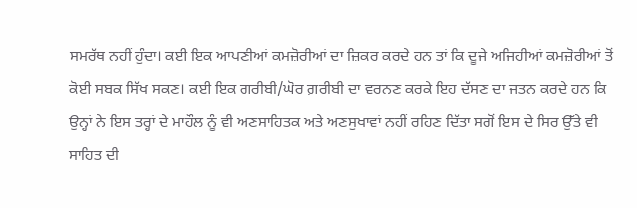ਸਮਰੱਥ ਨਹੀਂ ਹੁੰਦਾ। ਕਈ ਇਕ ਆਪਣੀਆਂ ਕਮਜ਼ੋਰੀਆਂ ਦਾ ਜ਼ਿਕਰ ਕਰਦੇ ਹਨ ਤਾਂ ਕਿ ਦੂਜੇ ਅਜਿਹੀਆਂ ਕਮਜ਼ੋਰੀਆਂ ਤੋਂ ਕੋਈ ਸਬਕ ਸਿੱਖ ਸਕਣ। ਕਈ ਇਕ ਗਰੀਬੀ/ਘੋਰ ਗ਼ਰੀਬੀ ਦਾ ਵਰਨਣ ਕਰਕੇ ਇਹ ਦੱਸਣ ਦਾ ਜਤਨ ਕਰਦੇ ਹਨ ਕਿ ਉਨ੍ਹਾਂ ਨੇ ਇਸ ਤਰ੍ਹਾਂ ਦੇ ਮਾਹੌਲ ਨੂੰ ਵੀ ਅਣਸਾਹਿਤਕ ਅਤੇ ਅਣਸੁਖਾਵਾਂ ਨਹੀਂ ਰਹਿਣ ਦਿੱਤਾ ਸਗੋਂ ਇਸ ਦੇ ਸਿਰ ਉੱਤੇ ਵੀ ਸਾਹਿਤ ਦੀ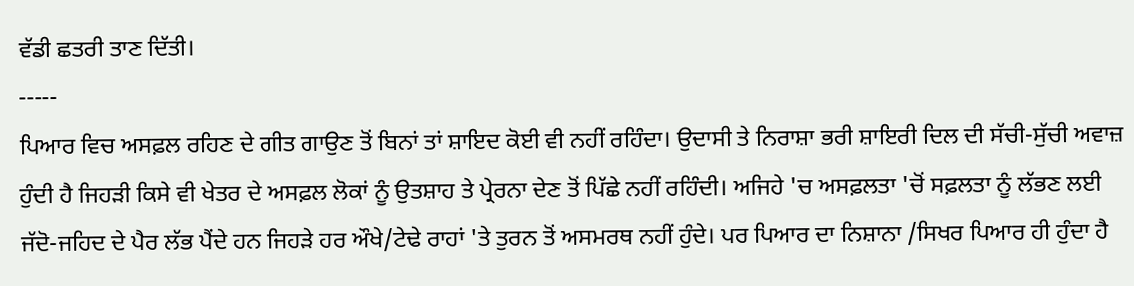ਵੱਡੀ ਛਤਰੀ ਤਾਣ ਦਿੱਤੀ।
-----
ਪਿਆਰ ਵਿਚ ਅਸਫ਼ਲ ਰਹਿਣ ਦੇ ਗੀਤ ਗਾਉਣ ਤੋਂ ਬਿਨਾਂ ਤਾਂ ਸ਼ਾਇਦ ਕੋਈ ਵੀ ਨਹੀਂ ਰਹਿੰਦਾ। ਉਦਾਸੀ ਤੇ ਨਿਰਾਸ਼ਾ ਭਰੀ ਸ਼ਾਇਰੀ ਦਿਲ ਦੀ ਸੱਚੀ-ਸੁੱਚੀ ਅਵਾਜ਼ ਹੁੰਦੀ ਹੈ ਜਿਹੜੀ ਕਿਸੇ ਵੀ ਖੇਤਰ ਦੇ ਅਸਫ਼ਲ ਲੋਕਾਂ ਨੂੰ ਉਤਸ਼ਾਹ ਤੇ ਪ੍ਰੇਰਨਾ ਦੇਣ ਤੋਂ ਪਿੱਛੇ ਨਹੀਂ ਰਹਿੰਦੀ। ਅਜਿਹੇ 'ਚ ਅਸਫ਼ਲਤਾ 'ਚੋਂ ਸਫ਼ਲਤਾ ਨੂੰ ਲੱਭਣ ਲਈ ਜੱਦੋ-ਜਹਿਦ ਦੇ ਪੈਰ ਲੱਭ ਪੈਂਦੇ ਹਨ ਜਿਹੜੇ ਹਰ ਔਖੇ/ਟੇਢੇ ਰਾਹਾਂ 'ਤੇ ਤੁਰਨ ਤੋਂ ਅਸਮਰਥ ਨਹੀਂ ਹੁੰਦੇ। ਪਰ ਪਿਆਰ ਦਾ ਨਿਸ਼ਾਨਾ /ਸਿਖਰ ਪਿਆਰ ਹੀ ਹੁੰਦਾ ਹੈ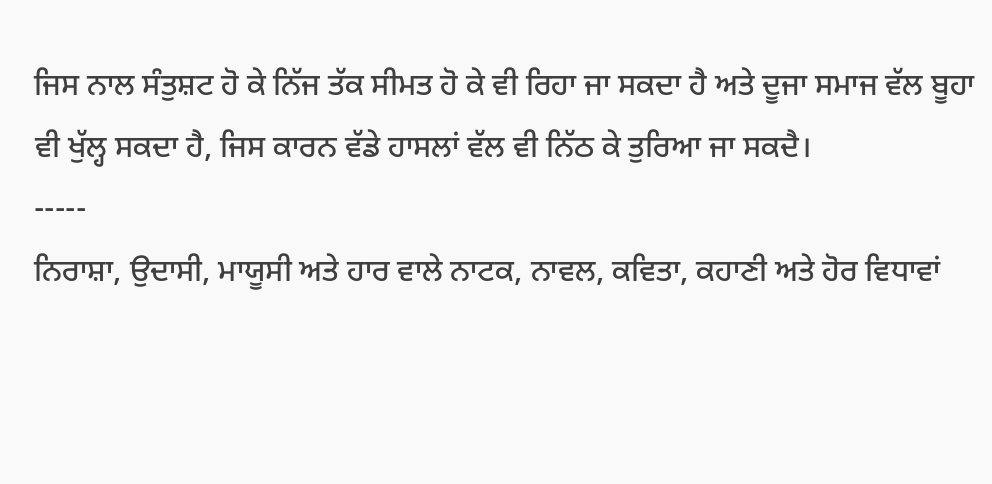ਜਿਸ ਨਾਲ ਸੰਤੁਸ਼ਟ ਹੋ ਕੇ ਨਿੱਜ ਤੱਕ ਸੀਮਤ ਹੋ ਕੇ ਵੀ ਰਿਹਾ ਜਾ ਸਕਦਾ ਹੈ ਅਤੇ ਦੂਜਾ ਸਮਾਜ ਵੱਲ ਬੂਹਾ ਵੀ ਖੁੱਲ੍ਹ ਸਕਦਾ ਹੈ, ਜਿਸ ਕਾਰਨ ਵੱਡੇ ਹਾਸਲਾਂ ਵੱਲ ਵੀ ਨਿੱਠ ਕੇ ਤੁਰਿਆ ਜਾ ਸਕਦੈ।
-----
ਨਿਰਾਸ਼ਾ, ਉਦਾਸੀ, ਮਾਯੂਸੀ ਅਤੇ ਹਾਰ ਵਾਲੇ ਨਾਟਕ, ਨਾਵਲ, ਕਵਿਤਾ, ਕਹਾਣੀ ਅਤੇ ਹੋਰ ਵਿਧਾਵਾਂ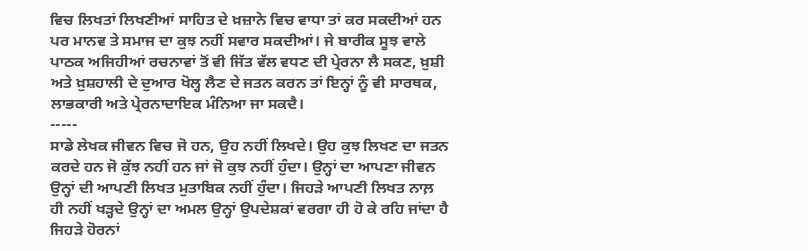ਵਿਚ ਲਿਖਤਾਂ ਲਿਖਣੀਆਂ ਸਾਹਿਤ ਦੇ ਖ਼ਜ਼ਾਨੇ ਵਿਚ ਵਾਧਾ ਤਾਂ ਕਰ ਸਕਦੀਆਂ ਹਨ ਪਰ ਮਾਨਵ ਤੇ ਸਮਾਜ ਦਾ ਕੁਝ ਨਹੀਂ ਸਵਾਰ ਸਕਦੀਆਂ। ਜੇ ਬਾਰੀਕ ਸੂਝ ਵਾਲੇ ਪਾਠਕ ਅਜਿਹੀਆਂ ਰਚਨਾਵਾਂ ਤੋਂ ਵੀ ਜਿੱਤ ਵੱਲ ਵਧਣ ਦੀ ਪ੍ਰੇਰਨਾ ਲੈ ਸਕਣ, ਖ਼ੁਸ਼ੀ ਅਤੇ ਖ਼ੁਸ਼ਹਾਲੀ ਦੇ ਦੁਆਰ ਖੋਲ੍ਹ ਲੈਣ ਦੇ ਜਤਨ ਕਰਨ ਤਾਂ ਇਨ੍ਹਾਂ ਨੂੰ ਵੀ ਸਾਰਥਕ, ਲਾਭਕਾਰੀ ਅਤੇ ਪ੍ਰੇਰਨਾਦਾਇਕ ਮੰਨਿਆ ਜਾ ਸਕਦੈ।
-----
ਸਾਡੇ ਲੇਖਕ ਜੀਵਨ ਵਿਚ ਜੋ ਹਨ, ਉਹ ਨਹੀਂ ਲਿਖਦੇ। ਉਹ ਕੁਝ ਲਿਖਣ ਦਾ ਜਤਨ ਕਰਦੇ ਹਨ ਜੋ ਕੁੱਝ ਨਹੀਂ ਹਨ ਜਾਂ ਜੋ ਕੁਝ ਨਹੀਂ ਹੁੰਦਾ। ਉਨ੍ਹਾਂ ਦਾ ਆਪਣਾ ਜੀਵਨ ਉਨ੍ਹਾਂ ਦੀ ਆਪਣੀ ਲਿਖਤ ਮੁਤਾਬਿਕ ਨਹੀਂ ਹੁੰਦਾ। ਜਿਹੜੇ ਆਪਣੀ ਲਿਖਤ ਨਾਲ਼ ਹੀ ਨਹੀਂ ਖੜ੍ਹਦੇ ਉਨ੍ਹਾਂ ਦਾ ਅਮਲ ਉਨ੍ਹਾਂ ਉਪਦੇਸ਼ਕਾਂ ਵਰਗਾ ਹੀ ਹੋ ਕੇ ਰਹਿ ਜਾਂਦਾ ਹੈ ਜਿਹੜੇ ਹੋਰਨਾਂ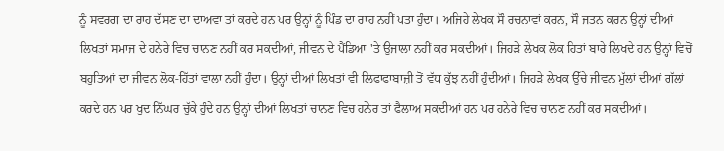ਨੂੰ ਸਵਰਗ ਦਾ ਰਾਹ ਦੱਸਣ ਦਾ ਦਾਅਵਾ ਤਾਂ ਕਰਦੇ ਹਨ ਪਰ ਉਨ੍ਹਾਂ ਨੂੰ ਪਿੰਡ ਦਾ ਰਾਹ ਨਹੀਂ ਪਤਾ ਹੁੰਦਾ। ਅਜਿਹੇ ਲੇਖਕ ਸੌ ਰਚਨਾਵਾਂ ਕਰਨ, ਸੌ ਜਤਨ ਕਰਨ ਉਨ੍ਹਾਂ ਦੀਆਂ ਲਿਖਤਾਂ ਸਮਾਜ ਦੇ ਹਨੇਰੇ ਵਿਚ ਚਾਨਣ ਨਹੀਂ ਕਰ ਸਕਦੀਆਂ, ਜੀਵਨ ਦੇ ਪੈਂਡਿਆ 'ਤੇ ਉਜਾਲਾ ਨਹੀਂ ਕਰ ਸਕਦੀਆਂ। ਜਿਹੜੇ ਲੇਖਕ ਲੋਕ ਹਿਤਾਂ ਬਾਰੇ ਲਿਖਦੇ ਹਨ ਉਨ੍ਹਾਂ ਵਿਚੋਂ ਬਹੁਤਿਆਂ ਦਾ ਜੀਵਨ ਲੋਕ-ਹਿੱਤਾਂ ਵਾਲਾ ਨਹੀਂ ਹੁੰਦਾ। ਉਨ੍ਹਾਂ ਦੀਆਂ ਲਿਖਤਾਂ ਵੀ ਲਿਫਾਫਾਬਾਜ਼ੀ ਤੋਂ ਵੱਧ ਕੁੱਝ ਨਹੀਂ ਹੁੰਦੀਆਂ। ਜਿਹੜੇ ਲੇਖਕ ਉੱਚੇ ਜੀਵਨ ਮੁੱਲਾਂ ਦੀਆਂ ਗੱਲਾਂ ਕਰਦੇ ਹਨ ਪਰ ਖੁਦ ਨਿੱਘਰ ਚੁੱਕੇ ਹੁੰਦੇ ਹਨ ਉਨ੍ਹਾਂ ਦੀਆਂ ਲਿਖਤਾਂ ਚਾਨਣ ਵਿਚ ਹਨੇਰ ਤਾਂ ਫੈਲਾਅ ਸਕਦੀਆਂ ਹਨ ਪਰ ਹਨੇਰੇ ਵਿਚ ਚਾਨਣ ਨਹੀਂ ਕਰ ਸਕਦੀਆਂ।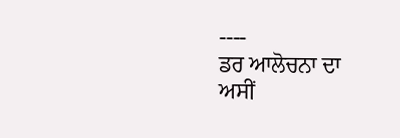----
ਡਰ ਆਲੋਚਨਾ ਦਾ
ਅਸੀਂ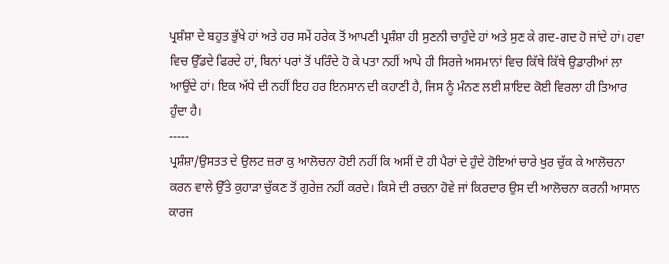ਪ੍ਰਸ਼ੰਸ਼ਾ ਦੇ ਬਹੁਤ ਭੁੱਖੇ ਹਾਂ ਅਤੇ ਹਰ ਸਮੇਂ ਹਰੇਕ ਤੋਂ ਆਪਣੀ ਪ੍ਰਸ਼ੰਸ਼ਾ ਹੀ ਸੁਣਨੀ ਚਾਹੁੰਦੇ ਹਾਂ ਅਤੇ ਸੁਣ ਕੇ ਗਦ-ਗਦ ਹੋ ਜਾਂਦੇ ਹਾਂ। ਹਵਾ ਵਿਚ ਉੱਡਦੇ ਫਿਰਦੇ ਹਾਂ, ਬਿਨਾਂ ਪਰਾਂ ਤੋਂ ਪਰਿੰਦੇ ਹੋ ਕੇ ਪਤਾ ਨਹੀਂ ਆਪੇ ਹੀ ਸਿਰਜੇ ਅਸਮਾਨਾਂ ਵਿਚ ਕਿੱਥੇ ਕਿੱਥੇ ਉਡਾਰੀਆਂ ਲਾ ਆਉਂਦੇ ਹਾਂ। ਇਕ ਅੱਧੇ ਦੀ ਨਹੀਂ ਇਹ ਹਰ ਇਨਸਾਨ ਦੀ ਕਹਾਣੀ ਹੈ, ਜਿਸ ਨੂੰ ਮੰਨਣ ਲਈ ਸ਼ਾਇਦ ਕੋਈ ਵਿਰਲਾ ਹੀ ਤਿਆਰ ਹੁੰਦਾ ਹੈ।
-----
ਪ੍ਰਸ਼ੰਸ਼ਾ/ਉਸਤਤ ਦੇ ਉਲਟ ਜ਼ਰਾ ਕੁ ਆਲੋਚਨਾ ਹੋਈ ਨਹੀਂ ਕਿ ਅਸੀਂ ਦੋ ਹੀ ਪੈਰਾਂ ਦੇ ਹੁੰਦੇ ਹੋਇਆਂ ਚਾਰੇ ਖੁਰ ਚੁੱਕ ਕੇ ਆਲੋਚਨਾ ਕਰਨ ਵਾਲੇ ਉੱਤੇ ਕੁਹਾੜਾ ਚੁੱਕਣ ਤੋਂ ਗੁਰੇਜ਼ ਨਹੀਂ ਕਰਦੇ। ਕਿਸੇ ਦੀ ਰਚਨਾ ਹੋਵੇ ਜਾਂ ਕਿਰਦਾਰ ਉਸ ਦੀ ਆਲੋਚਨਾ ਕਰਨੀ ਆਸਾਨ ਕਾਰਜ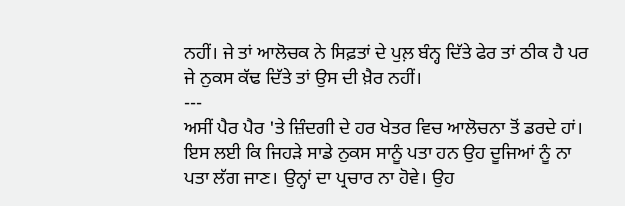ਨਹੀਂ। ਜੇ ਤਾਂ ਆਲੋਚਕ ਨੇ ਸਿਫ਼ਤਾਂ ਦੇ ਪੁਲ਼ ਬੰਨ੍ਹ ਦਿੱਤੇ ਫੇਰ ਤਾਂ ਠੀਕ ਹੈ ਪਰ ਜੇ ਨੁਕਸ ਕੱਢ ਦਿੱਤੇ ਤਾਂ ਉਸ ਦੀ ਖ਼ੈਰ ਨਹੀਂ।
---
ਅਸੀਂ ਪੈਰ ਪੈਰ 'ਤੇ ਜ਼ਿੰਦਗੀ ਦੇ ਹਰ ਖੇਤਰ ਵਿਚ ਆਲੋਚਨਾ ਤੋਂ ਡਰਦੇ ਹਾਂ। ਇਸ ਲਈ ਕਿ ਜਿਹੜੇ ਸਾਡੇ ਨੁਕਸ ਸਾਨੂੰ ਪਤਾ ਹਨ ਉਹ ਦੂਜਿਆਂ ਨੂੰ ਨਾ ਪਤਾ ਲੱਗ ਜਾਣ। ਉਨ੍ਹਾਂ ਦਾ ਪ੍ਰਚਾਰ ਨਾ ਹੋਵੇ। ਉਹ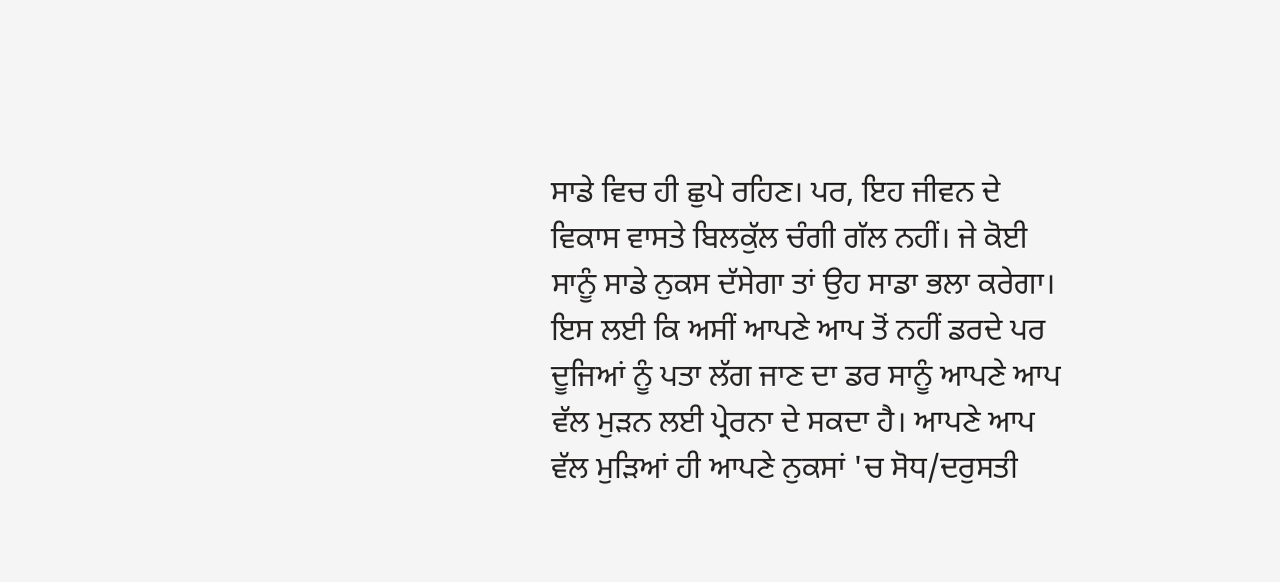ਸਾਡੇ ਵਿਚ ਹੀ ਛੁਪੇ ਰਹਿਣ। ਪਰ, ਇਹ ਜੀਵਨ ਦੇ ਵਿਕਾਸ ਵਾਸਤੇ ਬਿਲਕੁੱਲ ਚੰਗੀ ਗੱਲ ਨਹੀਂ। ਜੇ ਕੋਈ ਸਾਨੂੰ ਸਾਡੇ ਨੁਕਸ ਦੱਸੇਗਾ ਤਾਂ ਉਹ ਸਾਡਾ ਭਲਾ ਕਰੇਗਾ। ਇਸ ਲਈ ਕਿ ਅਸੀਂ ਆਪਣੇ ਆਪ ਤੋਂ ਨਹੀਂ ਡਰਦੇ ਪਰ ਦੂਜਿਆਂ ਨੂੰ ਪਤਾ ਲੱਗ ਜਾਣ ਦਾ ਡਰ ਸਾਨੂੰ ਆਪਣੇ ਆਪ ਵੱਲ ਮੁੜਨ ਲਈ ਪ੍ਰੇਰਨਾ ਦੇ ਸਕਦਾ ਹੈ। ਆਪਣੇ ਆਪ ਵੱਲ ਮੁੜਿਆਂ ਹੀ ਆਪਣੇ ਨੁਕਸਾਂ 'ਚ ਸੋਧ/ਦਰੁਸਤੀ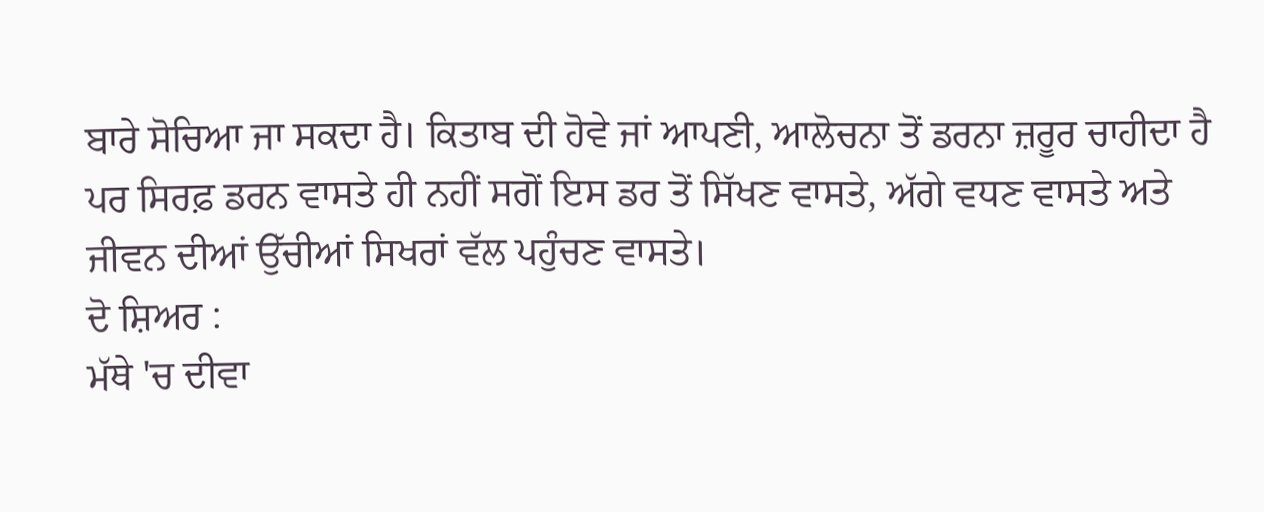ਬਾਰੇ ਸੋਚਿਆ ਜਾ ਸਕਦਾ ਹੈ। ਕਿਤਾਬ ਦੀ ਹੋਵੇ ਜਾਂ ਆਪਣੀ, ਆਲੋਚਨਾ ਤੋਂ ਡਰਨਾ ਜ਼ਰੂਰ ਚਾਹੀਦਾ ਹੈ ਪਰ ਸਿਰਫ਼ ਡਰਨ ਵਾਸਤੇ ਹੀ ਨਹੀਂ ਸਗੋਂ ਇਸ ਡਰ ਤੋਂ ਸਿੱਖਣ ਵਾਸਤੇ, ਅੱਗੇ ਵਧਣ ਵਾਸਤੇ ਅਤੇ ਜੀਵਨ ਦੀਆਂ ਉੱਚੀਆਂ ਸਿਖਰਾਂ ਵੱਲ ਪਹੁੰਚਣ ਵਾਸਤੇ।
ਦੋ ਸ਼ਿਅਰ :
ਮੱਥੇ 'ਚ ਦੀਵਾ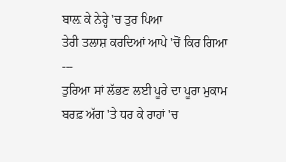ਬਾਲ਼ ਕੇ ਨੇਰ੍ਹੇ 'ਚ ਤੁਰ ਪਿਆ
ਤੇਰੀ ਤਲਾਸ਼ ਕਰਦਿਆਂ ਆਪੇ 'ਚੋਂ ਕਿਰ ਗਿਆ
---
ਤੁਰਿਆ ਸਾਂ ਲੱਭਣ ਲਈ ਪੂਰੇ ਦਾ ਪੂਰਾ ਮੁਕਾਮ
ਬਰਫ਼ ਅੱਗ 'ਤੇ ਧਰ ਕੇ ਰਾਹਾਂ 'ਚ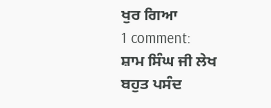ਖੁਰ ਗਿਆ
1 comment:
ਸ਼ਾਮ ਸਿੰਘ ਜੀ ਲੇਖ ਬਹੁਤ ਪਸੰਦ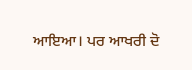ਆਇਆ। ਪਰ ਆਖਰੀ ਦੋ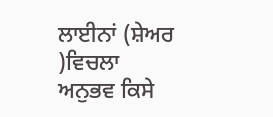ਲਾਈਨਾਂ (ਸ਼ੇਅਰ )ਵਿਚਲਾ ਅਨੁਭਵ ਕਿਸੇ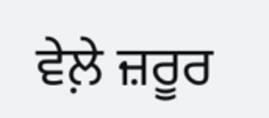ਵੇਲ਼ੇ ਜ਼ਰੂਰ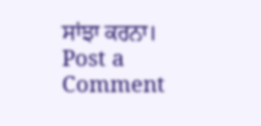ਸਾਂਝਾ ਕਰਨਾ।
Post a Comment